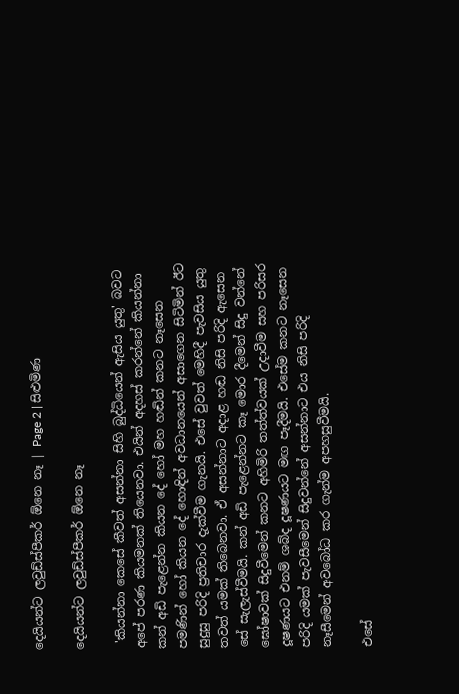දෙයියන්ට ලවුඩ්ස්පීකර් ඕනෙ නෑ | Page 2 | සිළුමිණ

දෙයියන්ට ලවුඩ්ස්පීකර් ඕනෙ නෑ

 'කියන්නා කෙසේ කීවත් අසන්නා සිහි බුද්ධියෙන් ඇසිය යුතු' බවට අපේ පරණ කියමනක් තියෙනවා. එයින් අදහස් කරන්නේ කියන්නා කන් අඩි පැළෙන්න කියන දේ හෝ මහ හඬින් කනට නෑසෙන පමණින් හෝ කියන දේ හොඳින් අවධානයෙන් අසාගෙන සිටිමින් ඊට සුදුසු පරිදි ප්‍රතිචාර දැක්වීම ගැනයි. එසේ වුවත් මෙහිදී පැවසිය යුතු තවත් යමක් තිබෙනවා. ඒ අසන්නාට අදාළ හඬ නිසි පරිදි ඇසෙන සේ සැලැස්වීමයි. කන් අඩි පැළෙන්නට කෑ මොර දීමෙන් සිදු වන්නේ ඝෝෂාවක් සිදුවීමෙන් කනට අහිමිරි තත්ත්වයක් උදාවීම සහ පරිසර දූෂණයට එනම් ශබ්ද දූෂණයට මඟ පෑදීමයි. එසේම කනට නෑසෙන පරිදි යමක් පැවසීමෙන් සිදුවන්නේ අසන්නාට එය නිසි පරිදි නෑසීමෙන් අවබෝධ කර ගැන්ම අපහසුවීමයි.

එසේ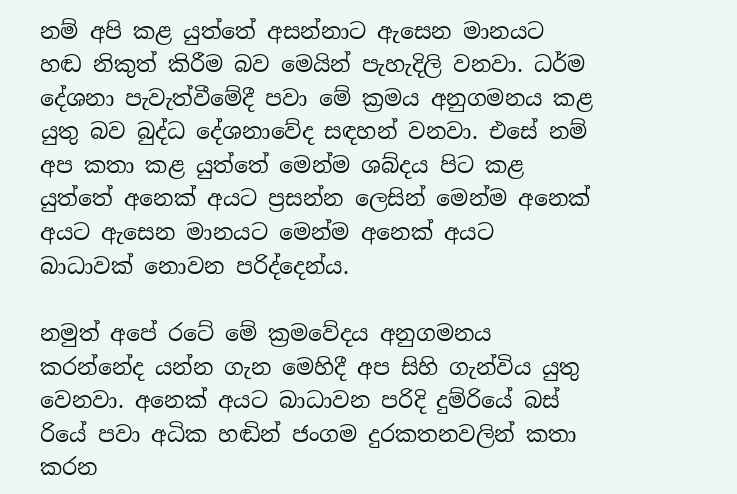නම් අපි කළ යුත්තේ අසන්නාට ඇසෙන මානයට හඬ නිකුත් කිරීම බව මෙයින් පැහැදිලි වනවා. ධර්ම දේශනා පැවැත්වීමේදී පවා මේ ක්‍රමය අනුගමනය කළ යුතු බව බුද්ධ දේශනාවේද සඳහන් වනවා. එසේ නම් අප කතා කළ යුත්තේ මෙන්ම ශබ්දය පිට කළ යුත්තේ අනෙක් අයට ප්‍රසන්න ලෙසින් මෙන්ම අනෙක් අයට ඇසෙන මානයට මෙන්ම අනෙක් අයට බාධාවක් නොවන පරිද්දෙන්ය.

නමුත් අපේ රටේ මේ ක්‍රමවේදය අනුගමනය කරන්නේද යන්න ගැන මෙහිදී අප සිහි ගැන්විය යුතු වෙනවා. අනෙක් අයට බාධාවන පරිදි දුම්රියේ බස් රියේ පවා අධික හඬින් ජංගම දුරකතනවලින් කතා කරන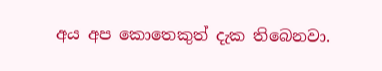අය අප කොතෙකුත් දැක තිබෙනවා.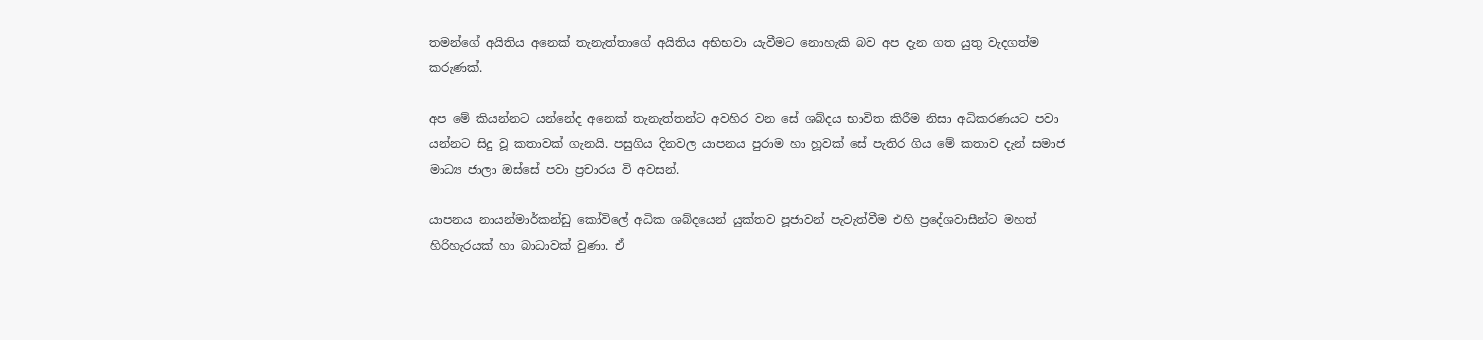තමන්ගේ අයිතිය අනෙක් තැනැත්‍තාගේ අයිතිය අභිභවා යැවීමට නොහැකි බව අප දැන ගත යුතු වැදගත්ම කරුණක්.

අප මේ කියන්නට යන්නේද අනෙක් තැනැත්තන්ට අවහිර වන සේ ශබ්දය භාවිත කිරීම නිසා අධිකරණයට පවා යන්නට සිදු වූ කතාවක් ගැනයි. පසුගිය දිනවල යාපනය පුරාම හා හූවක් සේ පැතිර ගිය මේ කතාව දැන් සමාජ මාධ්‍ය ජාලා ඔස්සේ පවා ප්‍රචාරය වි අවසන්.

යාපනය නායන්මාර්කන්ඩු කෝවිලේ අධික ශබ්දයෙන් යුක්තව පූජාවන් පැවැත්වීම එහි ප්‍රදේශවාසීන්ට මහත් හිරිහැරයක් හා බාධාවක් වුණා. ඒ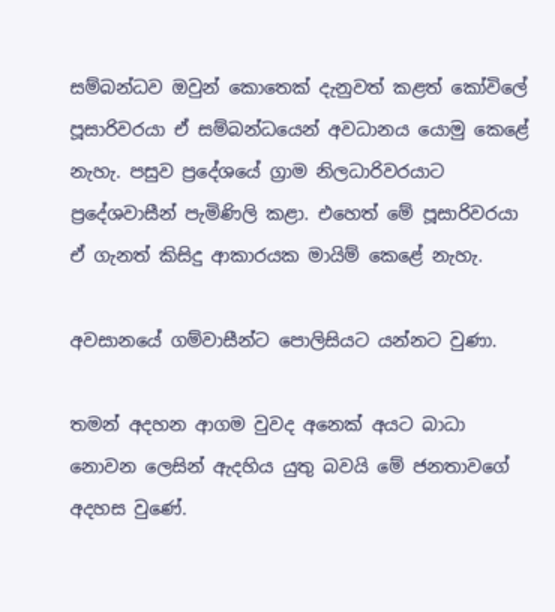සම්බන්ධව ඔවුන් කොතෙක් දැනුවත් කළත් කෝවිලේ පූසාරිවරයා ඒ සම්බන්ධයෙන් අවධානය යොමු කෙළේ නැහැ. පසුව ප්‍රදේශයේ ග්‍රාම නිලධාරිවරයාට ප්‍රදේශවාසීන් පැමිණිලි කළා. එහෙත් මේ පූසාරිවරයා ඒ ගැනත් කිසිදු ආකාරයක මායිම් කෙළේ නැහැ.

අවසානයේ ගම්වාසීන්ට පොලිසියට යන්නට වුණා.

තමන් අදහන ආගම වුවද අනෙක් අයට බාධා නොවන ලෙසින් ඇදහිය යුතු බවයි මේ ජනතාවගේ අදහස වුණේ.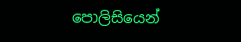පොලිසියෙන්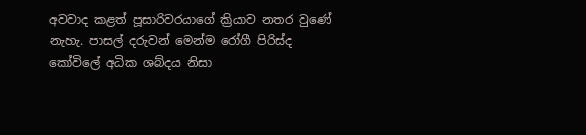අවවාද කළත් පූසාරිවරයාගේ ක්‍රියාව නතර වුණේ නැහැ. පාසල් දරුවන් මෙන්ම රෝගී පිරිස්ද කෝවිලේ අධික ශබ්දය නිසා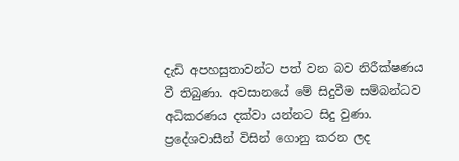දැඩි අපහසුතාවන්ට පත් වන බව නිරීක්ෂණය වී තිබුණා. අවසානයේ මේ සිදුවීම සම්බන්ධව අධිකරණය දක්වා යන්නට සිදු වුණා. ප්‍රදේශවාසීන් විසින් ගොනු කරන ලද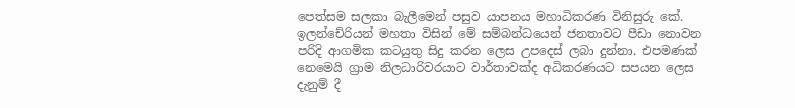පෙත්සම සලකා බැලීමෙන් පසුව යාපනය මහාධිකරණ විනිසුරු කේ. ඉලන්චේරියන් මහතා විසින් මේ සම්බන්ධයෙන් ජනතාවට පීඩා නොවන පරිදි ආගමික කටයුතු සිදු කරන ලෙස උපදෙස් ලබා දුන්නා. එපමණක් නෙමෙයි ග්‍රාම නිලධාරිවරයාට වාර්තාවක්ද අධිකරණයට සපයන ලෙස දැනුම් දී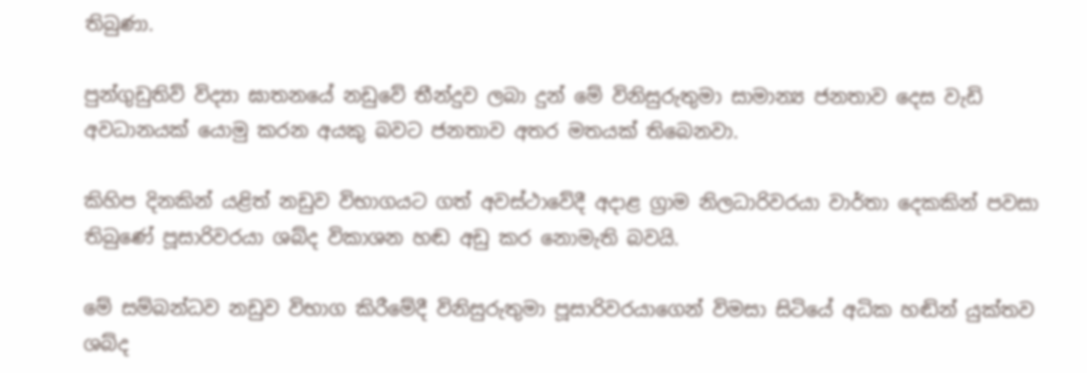තිබුණා.

පුන්ගුඩුතිව් විද්‍යා ඝාතනයේ නඩුවේ තීන්දුව ලබා දුන් මේ විනිසුරුතුමා සාමාන්‍ය ‍ජනතාව දෙස වැඩි අවධානයක් යොමු කරන අයකු බවට ජනතාව අතර මතයක් තිබෙනවා.

කිහිප දිනකින් යළිත් නඩුව විභාගයට ගත් අවස්ථාවේදී අදාළ ග්‍රාම නිලධාරිවරයා වාර්තා දෙකකින් පවසා තිබුණේ පූසාරිවරයා ශබ්ද විකාශන හඬ අඩු කර නොමැති බවයි.

මේ සම්බන්ධව නඩුව විභාග කිරීමේදී විනිසුරුතුමා පූසාරිවරයාගෙන් විමසා සිටියේ අධික හඬින් යුක්තව ශබ්ද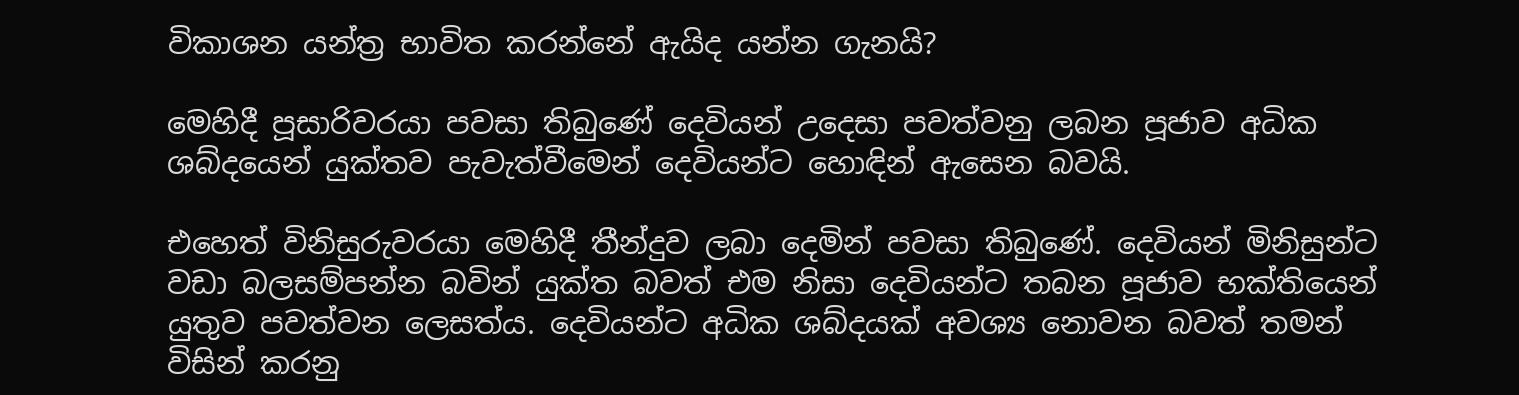විකාශන යන්ත්‍ර භාවිත කරන්නේ ඇයිද යන්න ගැනයි?

මෙහිදී පූසාරිවරයා පවසා තිබුණේ දෙවියන් උදෙසා පවත්වනු ලබන පූජාව අධික ශබ්දයෙන් යුක්තව පැවැත්වීමෙන් දෙවියන්ට හොඳින් ‍ඇසෙන බවයි.

එහෙත් විනිසුරුවරයා මෙහිදී තීන්දුව ලබා දෙමින් පවසා තිබුණේ. දෙවියන් මිනිසුන්ට වඩා බලසම්පන්න බවින් යුක්ත බවත් එම නිසා දෙවියන්ට තබන පූජාව භක්තියෙන් යුතුව පවත්වන ලෙසත්ය. දෙවියන්ට අධික ශබ්දයක් අවශ්‍ය නොවන බවත් තමන් විසින් කරනු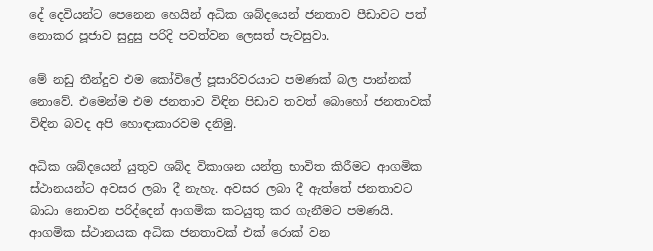දේ දෙවියන්ට පෙනෙන හෙයින් අධික ශබ්දයෙන් ජනතාව පීඩාවට පත් නොකර පූජාව සුදුසු පරිදි පවත්වන ලෙසත් පැවසුවා.

මේ නඩු තීන්දුව එම කෝවිලේ පූසාරිවරයාට පමණක් බල පාන්නක් නොවේ. එමෙන්ම එම ජනතාව විඳින පිඩාව තවත් බොහෝ ජනතාවක් විඳින බවද අපි හොඳාකාරවම දනිමු.

අධික ශබ්දයෙන් යුතුව ශබ්ද විකාශන යන්ත්‍ර භාවිත කිරීමට ආගමික ස්ථානයන්ට අවසර ලබා දී නැහැ. අවසර ලබා දී ඇත්තේ ජනතාවට බාධා නොවන පරිද්දෙන් ආගමික කටයුතු කර ගැනීමට පමණයි. ආගමික ස්ථානයක අධික ජනතාවක් එක් රොක් වන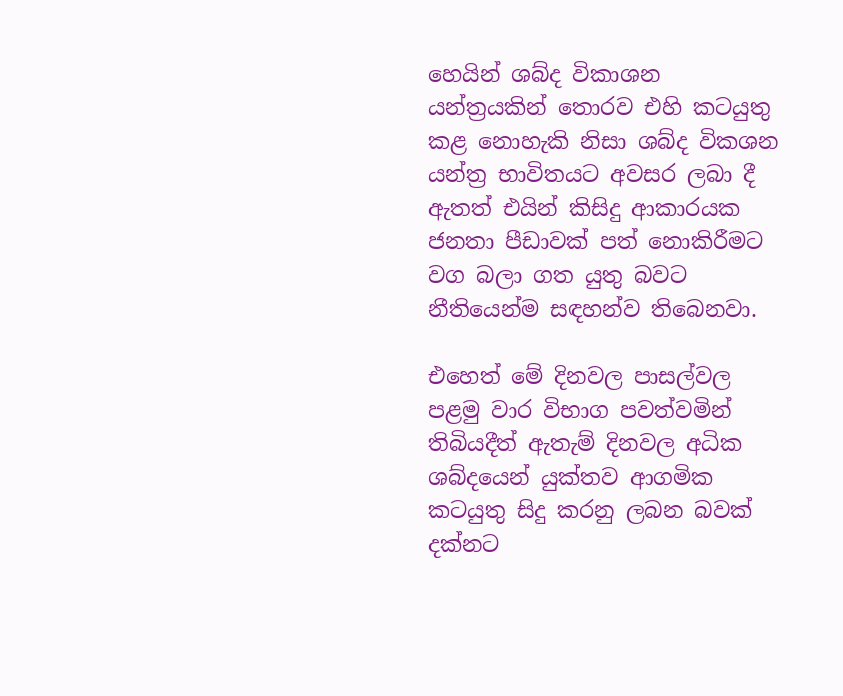හෙයින් ශබ්ද විකාශන යන්ත්‍රයකින් තොරව එහි කටයුතු කළ නොහැකි නිසා ශබ්ද විකශන යන්ත්‍ර භාවිතයට අවසර ලබා දී ඇතත් එයින් කිසිදු ආකාරයක ජනතා පීඩාවක් පත් නොකිරීමට වග බලා ගත යුතු බවට නීතියෙන්ම සඳහන්ව තිබෙනවා.

එහෙත් මේ දිනවල පාසල්වල පළමු වාර විභාග පවත්වමින් තිබියදීත් ඇතැම් දිනවල අධික ශබ්දයෙන් යුක්තව ආගමික කටයුතු සිදු කරනු ලබන බවක් දක්නට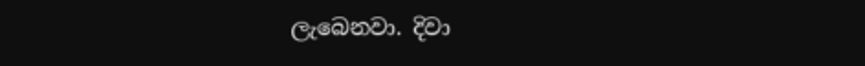ලැබෙනවා. දිවා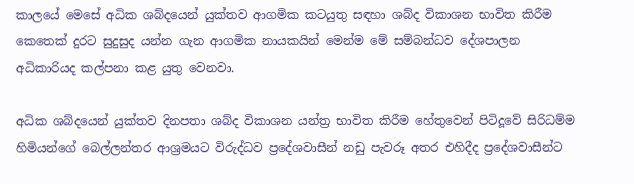කාලයේ මෙසේ අධික ශබ්දයෙන් යුක්තව ආගමික කටයුතු සඳහා ශබ්ද විකාශන භාවිත කිරීම කෙතෙක් දුරට සුදුසුද යන්න ගැන ආගමික නායකයින් මෙන්ම මේ සම්බන්ධව දේශපාලන අධිකාරියද කල්පනා කළ යුතු වෙනවා.

අධික ශබ්දයෙන් යුක්තව දිනපතා ශබ්ද විකාශන යන්ත්‍ර භාවිත කිරීම හේතුවෙන් පිටිදූවේ සිරිධම්ම හිමියන්ගේ බෙල්ලන්තර ආශ්‍රමයට විරුද්ධව ප්‍රදේශවාසීන් නඩු පැවරූ අතර එහිදීද ප්‍රදේශවාසීන්ට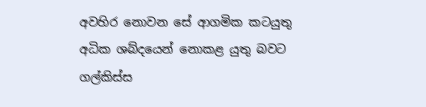අවහිර නොවන සේ ආගමික කටයුතු අධික ශබ්දයෙන් නොකළ යුතු බවට ගල්කිස්ස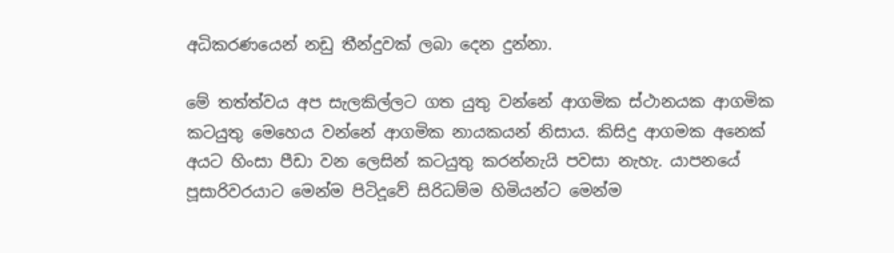අධිකරණයෙන් නඩු තීන්දුවක් ලබා දෙන දුන්නා.

මේ තත්ත්වය අප සැලකිල්ලට ගත යුතු වන්නේ ආගමික ස්ථානයක ආගමික කටයුතු මෙහෙය වන්නේ ආගමික නායකයන් නිසාය‍. කිසිදු ආගමක අනෙක් අයට හිංසා පීඩා වන ලෙසින් කටයුතු කරන්නැයි පවසා නැහැ. යාපනයේ පූසාරිවරයාට මෙන්ම පිටිදූවේ සිරිධම්ම හිමියන්ට මෙන්ම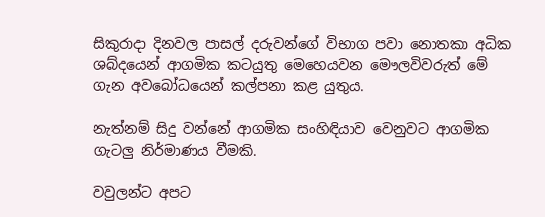සිකුරාදා දිනවල පාසල් දරුවන්ගේ විභාග පවා නොතකා අධික ශබ්දයෙන් ආගමික කටයුතු මෙහෙයවන මෞලවිවරුත් මේ ගැන අවබෝධයෙන් කල්පනා කළ යුතුය.

නැත්නම් සිදු වන්නේ ආගමික සංහිඳියාව වෙනුවට ආගමික ගැටලු නිර්මාණය වීමකි.

වවුලන්ට අපට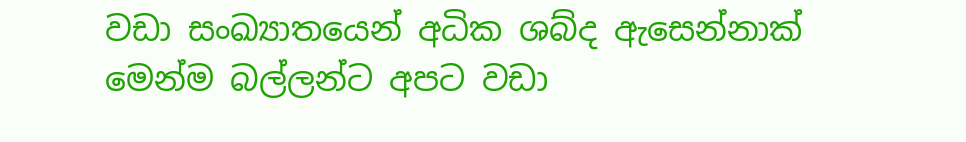වඩා සංඛ්‍යාතයෙන් අධික ශබ්ද ඇසෙන්නාක් මෙන්ම බල්ලන්ට අපට වඩා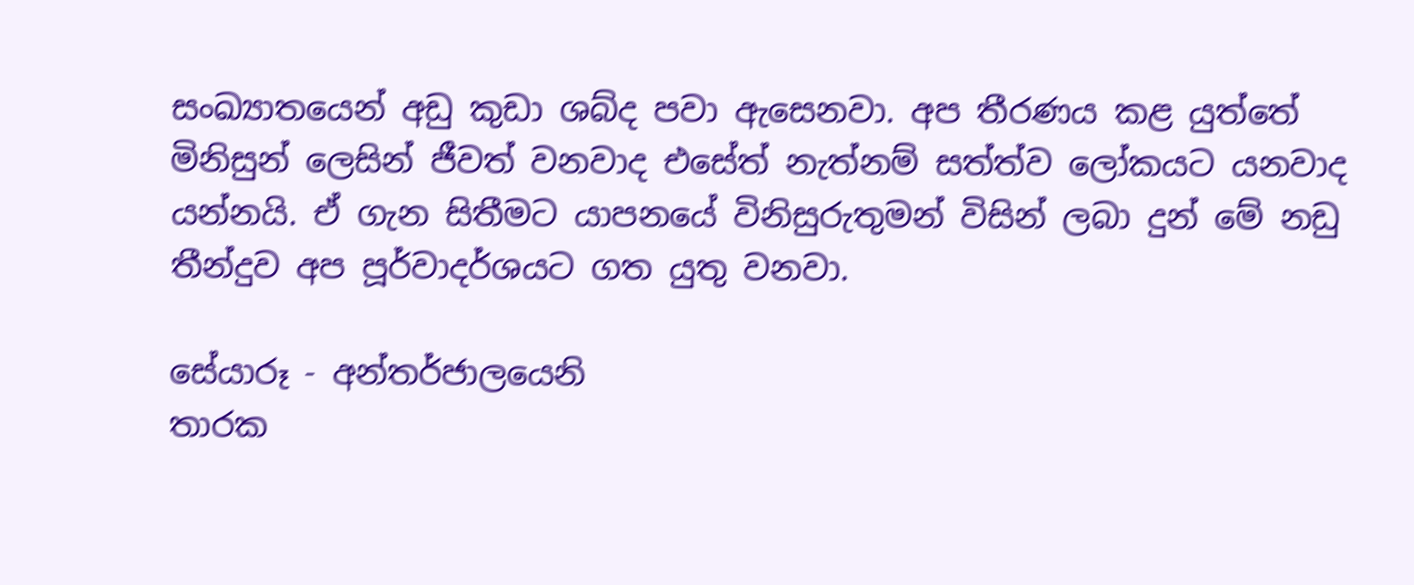සංඛ්‍යාතයෙන් අඩු කුඩා ශබ්ද පවා ඇසෙනවා. අප තීරණය කළ යුත්තේ මිනිසුන් ලෙසින් ජීවත් වනවාද එසේත් නැත්නම් සත්ත්ව ලෝකයට යනවාද යන්නයි. ඒ ගැන සිතීමට යාපනයේ විනිසුරුතුමන් විසින් ලබා දුන් මේ නඩු තීන්දුව අප පූර්වාදර්ශයට ගත යුතු වනවා.

සේයාරූ - අන්තර්ජාලයෙනි
තාරක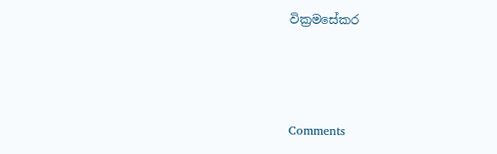වික්‍රමසේකර



Comments